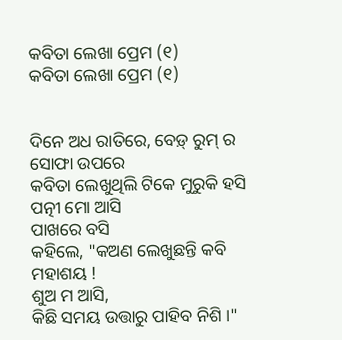କବିତା ଲେଖା ପ୍ରେମ (୧)
କବିତା ଲେଖା ପ୍ରେମ (୧)


ଦିନେ ଅଧ ରାତିରେ, ବେଡ଼୍ ରୁମ୍ ର ସୋଫା ଉପରେ
କବିତା ଲେଖୁଥିଲି ଟିକେ ମୁରୁକି ହସି
ପତ୍ନୀ ମୋ ଆସି
ପାଖରେ ବସି
କହିଲେ, "କଅଣ ଲେଖୁଛନ୍ତି କବି ମହାଶୟ !
ଶୁଅ ମ ଆସି,
କିଛି ସମୟ ଉତ୍ତାରୁ ପାହିବ ନିଶି ।"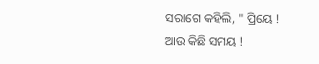ସରାଗେ କହିଲି, " ପ୍ରିୟେ !
ଆଉ କିଛି ସମୟ !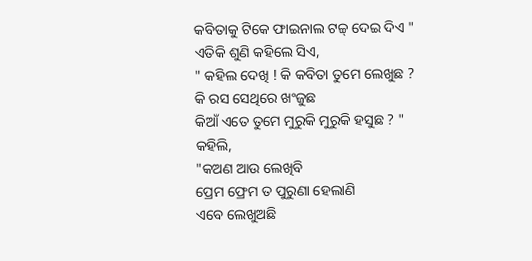କବିତାକୁ ଟିକେ ଫାଇନାଲ ଟଚ୍ଚ୍ ଦେଇ ଦିଏ "
ଏତିକି ଶୁଣି କହିଲେ ସିଏ,
" କହିଲ ଦେଖି ! କି କବିତା ତୁମେ ଲେଖୁଛ ?
କି ରସ ସେଥିରେ ଖଂଜୁଛ
କିଆଁ ଏତେ ତୁମେ ମୁରୁକି ମୁରୁକି ହସୁଛ ? "
କହିଲି,
"କଅଣ ଆଉ ଲେଖିବି
ପ୍ରେମ ଫ୍ରେମ ତ ପୁରୁଣା ହେଲାଣି
ଏବେ ଲେଖୁଅଛି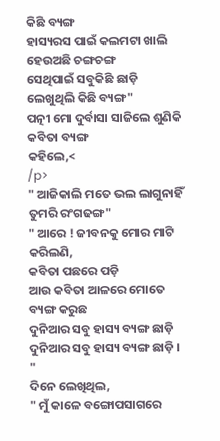କିଛି ବ୍ୟଙ୍ଗ
ହାସ୍ୟରସ ପାଇଁ କଲମଟା ଖାଲି
ହେଉଅଛି ଚଙ୍ଗଚଙ୍ଗ
ସେଥିପାଇଁ ସବୁକିଛି ଛାଡ଼ି ଲେଖୁଥିଲି କିଛି ବ୍ୟଙ୍ଗ"
ପତ୍ନୀ ମୋ ଦୁର୍ବାସା ସାଜିଲେ ଶୁଣିକି କବିତା ବ୍ୟଙ୍ଗ
କହିଲେ,<
/p>
" ଆଜିକାଲି ମତେ ଭଲ ଲାଗୁନାହିଁ ତୁମରି ରଂଗଢଙ୍ଗ"
" ଆରେ ! ଜୀବନକୁ ମୋର ମାଟି କରିଲଣି,
କବିତା ପଛରେ ପଡ଼ି
ଆଉ କବିତା ଆଳରେ ମୋତେ ବ୍ୟଙ୍ଗ କରୁଛ
ଦୁନିଆର ସବୁ ହାସ୍ୟ ବ୍ୟଙ୍ଗ ଛାଡ଼ି
ଦୁନିଆର ସବୁ ହାସ୍ୟ ବ୍ୟଙ୍ଗ ଛାଡ଼ି । "
ଦିନେ ଲେଖିଥିଲ,
" ମୁଁ କାଳେ ବଙ୍ଗୋପସାଗରେ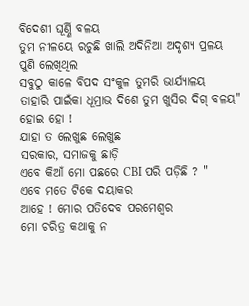ବିଦେଶୀ ଘୂର୍ଣ୍ଣି ବଳୟ
ତୁମ ନୀଳୟେ ରଚୁଛି ଖାଲି ଅଦିନିଆ ଅଦୃଶ୍ୟ ପ୍ରଳୟ
ପୁଣି ଲେଖିଥିଲ
ସବୁଠୁ କାଳେ ବିପଦ ସଂକୁଳ ତୁମରି ଭାର୍ଯ୍ୟାଳୟ
ତାହାରି ପାଇଁକା ଧୂମ୍ରାଭ ଦିଶେ ତୁମ ଖୁସିର ଦିଗ୍ ବଳୟ"
ହୋଇ ହୋ !
ଯାହା ତ ଲେଖୁଛ ଲେଖୁଛ
ସରକାର, ସମାଜକୁ ଛାଡ଼ି
ଏବେ କିଆଁ ମୋ ପଛରେ CBI ପରି ପଡ଼ିଛି ? "
ଏବେ ମତେ ଟିକେ ଦୟାକର
ଆହେ ! ମୋର ପତିଦେବ ପରମେଶ୍ବର
ମୋ ଚରିତ୍ର କଥାକୁ ନ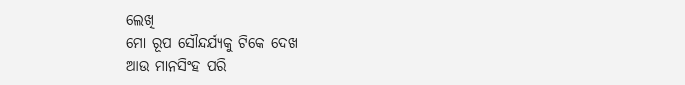ଲେଖି
ମୋ ରୂପ ସୌନ୍ଦର୍ଯ୍ୟକୁ ଟିକେ ଦେଖ
ଆଉ ମାନସିଂହ ପରି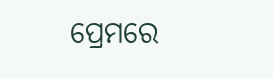ପ୍ରେମରେ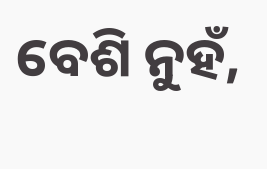ବେଶି ନୁହଁ,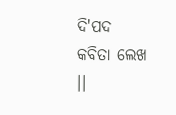ଦି'ପଦ କବିତା ଲେଖ ।।